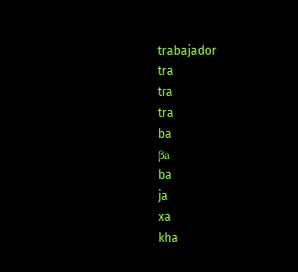trabajador
tra
tɾa
tra
ba
βa
ba
ja
xa
kha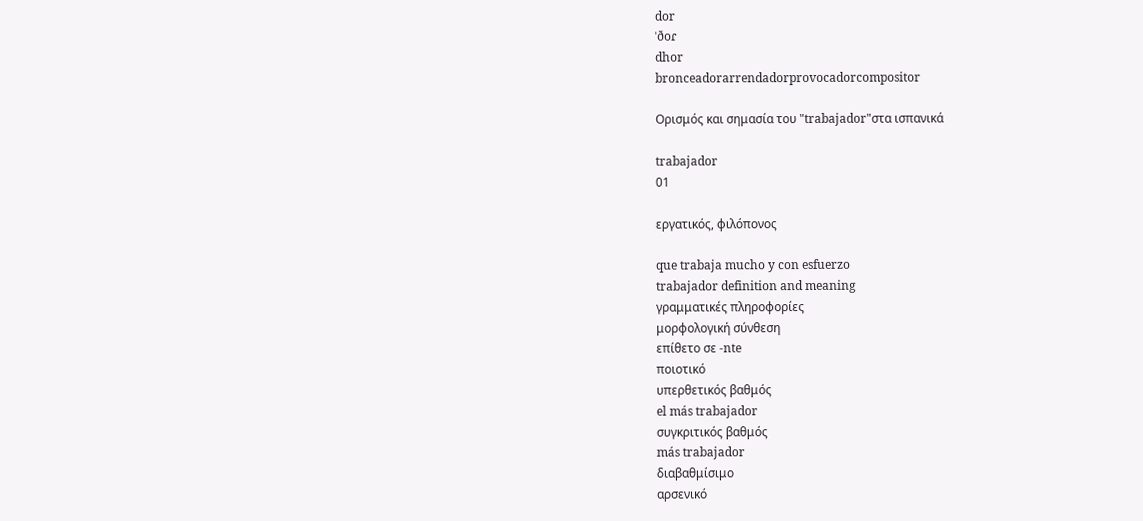dor
ˈðoɾ
dhor
bronceadorarrendadorprovocadorcompositor

Ορισμός και σημασία του "trabajador"στα ισπανικά

trabajador
01

εργατικός, φιλόπονος

que trabaja mucho y con esfuerzo
trabajador definition and meaning
γραμματικές πληροφορίες
μορφολογική σύνθεση
επίθετο σε -nte
ποιοτικό
υπερθετικός βαθμός
el más trabajador
συγκριτικός βαθμός
más trabajador
διαβαθμίσιμο
αρσενικό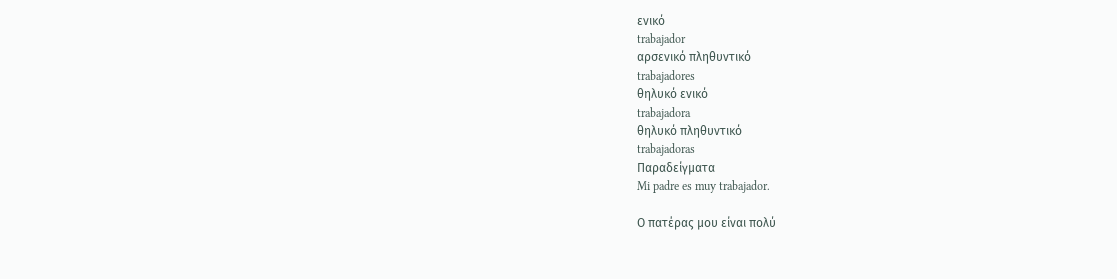ενικό
trabajador
αρσενικό πληθυντικό
trabajadores
θηλυκό ενικό
trabajadora
θηλυκό πληθυντικό
trabajadoras
Παραδείγματα
Mi padre es muy trabajador.

Ο πατέρας μου είναι πολύ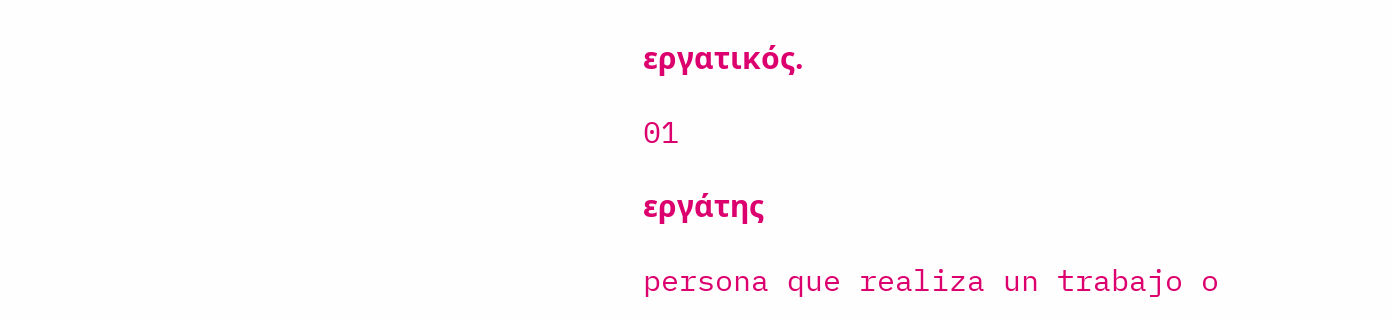εργατικός.

01

εργάτης

persona que realiza un trabajo o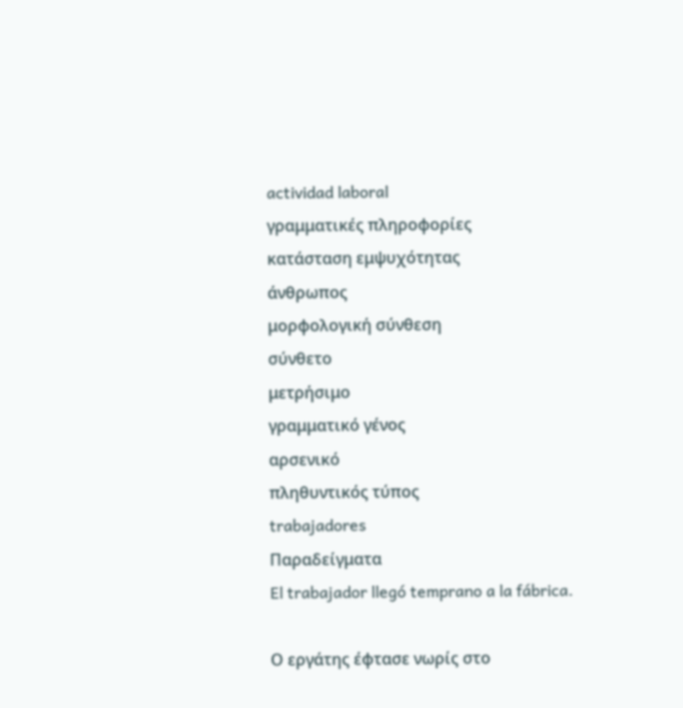actividad laboral
γραμματικές πληροφορίες
κατάσταση εμψυχότητας
άνθρωπος
μορφολογική σύνθεση
σύνθετο
μετρήσιμο
γραμματικό γένος
αρσενικό
πληθυντικός τύπος
trabajadores
Παραδείγματα
El trabajador llegó temprano a la fábrica.

Ο εργάτης έφτασε νωρίς στο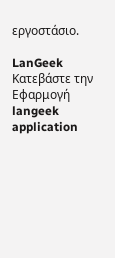εργοστάσιο.

LanGeek
Κατεβάστε την Εφαρμογή
langeek application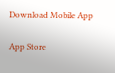Download Mobile App

App Store